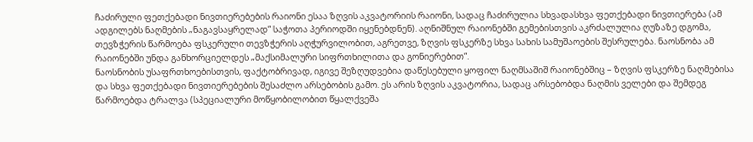ჩაძირული ფეთქებადი ნივთიერებების რაიონი ესაა ზღვის აკვატორიის რაიონი, სადაც ჩაძირულია სხვადასხვა ფეთქებადი ნივთიერება (ამ ადგილებს ნაღმების „ნაგავსაყრელად“ საჭოთა პერიოდში იყენებდნენ). აღნიშნულ რაიონებში გემებისთვის აკრძალულია ღუზაზე დგომა, თევზჭერის წარმოება ფსკერული თევზჭერის აღჭურვილობით, აგრეთვე, ზღვის ფსკერზე სხვა სახის სამუშაოების შესრულება. ნაოსნობა ამ რაიონებში უნდა განხორციელდეს „მაქსიმალური სიფრთხილითა და გონიერებით“.
ნაოსნობის უსაფრთხოებისთვის, ფაქტობრივად, იგივე შეზღუდვებია დაწესებული ყოფილ ნაღმსაშიშ რაიონებშიც – ზღვის ფსკერზე ნაღმებისა და სხვა ფეთქებადი ნივთიერებების შესაძლო არსებობის გამო. ეს არის ზღვის აკვატორია, სადაც არსებობდა ნაღმის ველები და შემდეგ წარმოებდა ტრალვა (სპეციალური მოწყობილობით წყალქვეშა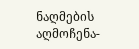ნაღმების აღმოჩენა-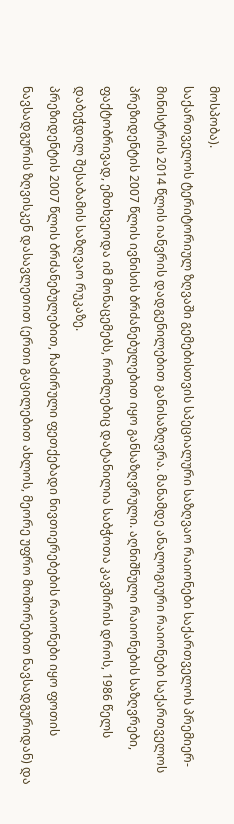მოსპობა).
საქართველოს ტერიტორიულ ზღვაში გემებისთვის სპეციალური საზღვაო რაიონები საქართველოს პრემიერ-მინისტრის 2014 წლის იანვრის დადგენილებით განისაზღვრა. მანამდე ანალოგიური რაიონები საქართველოს პრეზიდენტის 2007 წლის ივნისის ბრძანებულებით იყო განსაზღვრული. აღნიშნული რაიონების საზღვრები, ფაქტობრივად, ემთხვეოდა იმ მონაცემებს, რომლებიც დატანილია საბჭოთა კავშირის დროს, 1986 წელს დაბეჭდილ შესაბამის საზღვაო რუკაზე.
პრეზიდენტის 2007 წლის ბრძანებულებით, ჩაძირული ფეთქებადი ნივთიერებების რაიონები იყო ფოთის ნავსადგურის ზღვისკენ დასავლეთით (ერთი გაცილებით ახლოს, მეორე უფრო მოშორებით ნავსადგურიდან) და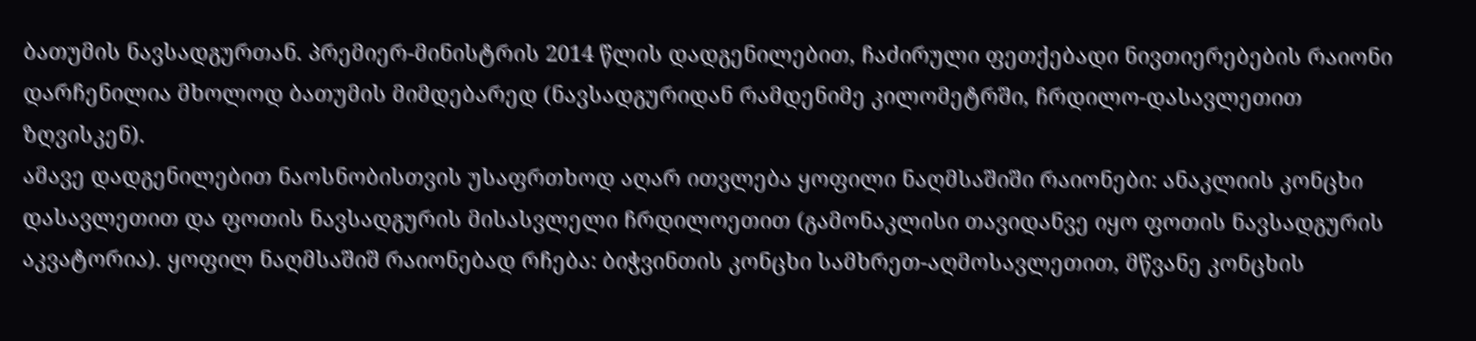ბათუმის ნავსადგურთან. პრემიერ-მინისტრის 2014 წლის დადგენილებით, ჩაძირული ფეთქებადი ნივთიერებების რაიონი დარჩენილია მხოლოდ ბათუმის მიმდებარედ (ნავსადგურიდან რამდენიმე კილომეტრში, ჩრდილო-დასავლეთით ზღვისკენ).
ამავე დადგენილებით ნაოსნობისთვის უსაფრთხოდ აღარ ითვლება ყოფილი ნაღმსაშიში რაიონები: ანაკლიის კონცხი დასავლეთით და ფოთის ნავსადგურის მისასვლელი ჩრდილოეთით (გამონაკლისი თავიდანვე იყო ფოთის ნავსადგურის აკვატორია). ყოფილ ნაღმსაშიშ რაიონებად რჩება: ბიჭვინთის კონცხი სამხრეთ-აღმოსავლეთით, მწვანე კონცხის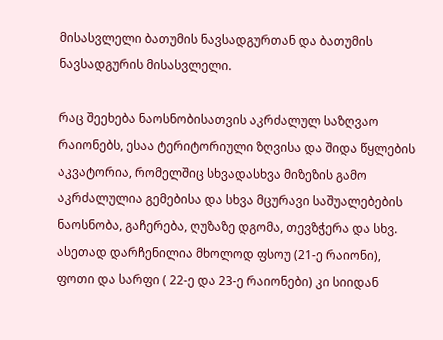მისასვლელი ბათუმის ნავსადგურთან და ბათუმის ნავსადგურის მისასვლელი.

რაც შეეხება ნაოსნობისათვის აკრძალულ საზღვაო რაიონებს, ესაა ტერიტორიული ზღვისა და შიდა წყლების აკვატორია, რომელშიც სხვადასხვა მიზეზის გამო აკრძალულია გემებისა და სხვა მცურავი საშუალებების ნაოსნობა, გაჩერება, ღუზაზე დგომა, თევზჭერა და სხვ. ასეთად დარჩენილია მხოლოდ ფსოუ (21-ე რაიონი), ფოთი და სარფი ( 22-ე და 23-ე რაიონები) კი სიიდან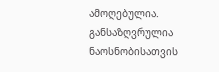ამოღებულია.
განსაზღვრულია ნაოსნობისათვის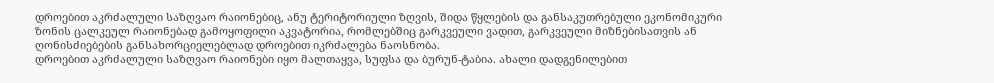დროებით აკრძალული საზღვაო რაიონებიც, ანუ ტერიტორიული ზღვის, შიდა წყლების და განსაკუთრებული ეკონომიკური ზონის ცალკეულ რაიონებად გამოყოფილი აკვატორია, რომლებშიც გარკვეული ვადით, გარკვეული მიზნებისათვის ან ღონისძიებების განსახორციელებლად დროებით იკრძალება ნაოსნობა.
დროებით აკრძალული საზღვაო რაიონები იყო მალთაყვა, სუფსა და ბურუნ-ტაბია. ახალი დადგენილებით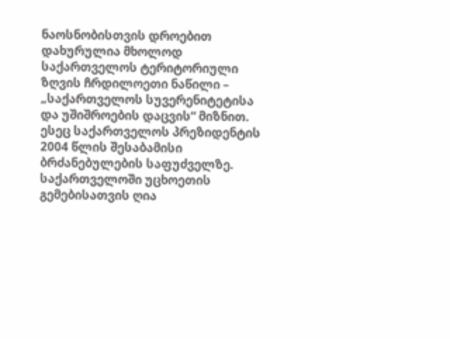ნაოსნობისთვის დროებით დახურულია მხოლოდ საქართველოს ტერიტორიული ზღვის ჩრდილოეთი ნაწილი – „საქართველოს სუვერენიტეტისა და უშიშროების დაცვის“ მიზნით. ესეც საქართველოს პრეზიდენტის 2004 წლის შესაბამისი ბრძანებულების საფუძველზე.
საქართველოში უცხოეთის გემებისათვის ღია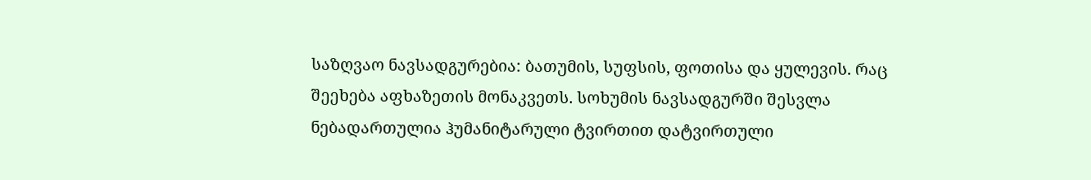საზღვაო ნავსადგურებია: ბათუმის, სუფსის, ფოთისა და ყულევის. რაც შეეხება აფხაზეთის მონაკვეთს. სოხუმის ნავსადგურში შესვლა ნებადართულია ჰუმანიტარული ტვირთით დატვირთული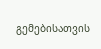გემებისათვის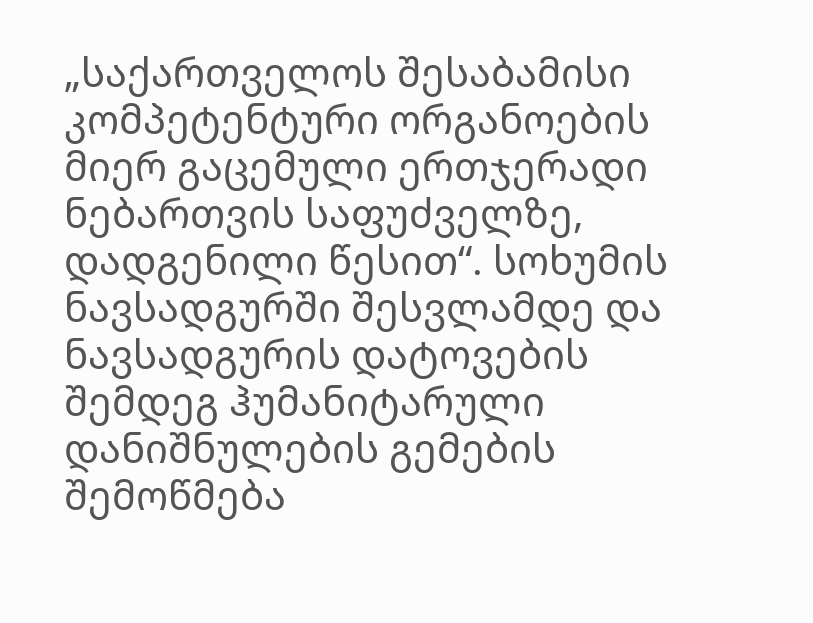„საქართველოს შესაბამისი კომპეტენტური ორგანოების მიერ გაცემული ერთჯერადი ნებართვის საფუძველზე, დადგენილი წესით“. სოხუმის ნავსადგურში შესვლამდე და ნავსადგურის დატოვების შემდეგ ჰუმანიტარული დანიშნულების გემების შემოწმება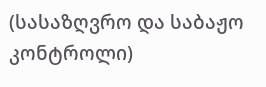(სასაზღვრო და საბაჟო კონტროლი)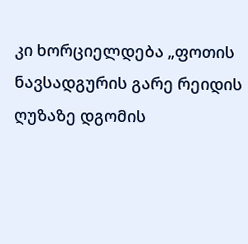კი ხორციელდება „ფოთის ნავსადგურის გარე რეიდის ღუზაზე დგომის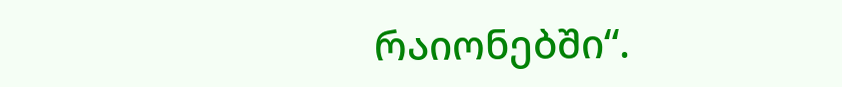რაიონებში“.